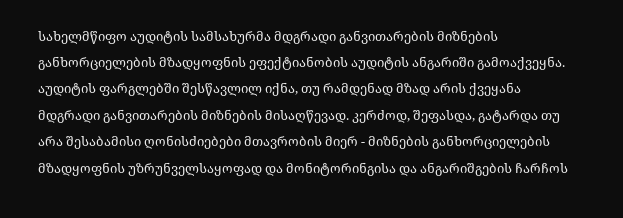სახელმწიფო აუდიტის სამსახურმა მდგრადი განვითარების მიზნების განხორციელების მზადყოფნის ეფექტიანობის აუდიტის ანგარიში გამოაქვეყნა.
აუდიტის ფარგლებში შესწავლილ იქნა, თუ რამდენად მზად არის ქვეყანა მდგრადი განვითარების მიზნების მისაღწევად. კერძოდ, შეფასდა, გატარდა თუ არა შესაბამისი ღონისძიებები მთავრობის მიერ - მიზნების განხორციელების მზადყოფნის უზრუნველსაყოფად და მონიტორინგისა და ანგარიშგების ჩარჩოს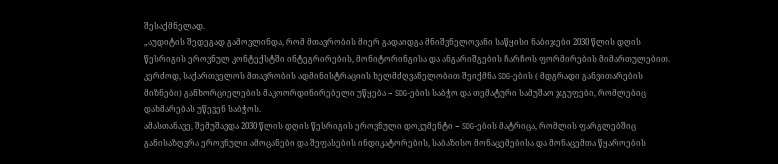შესაქმნელად.
„აუდიტის შედეგად გამოვლინდა, რომ მთავრობის მიერ გადაიდგა მნიშვნელოვანი საწყისი ნაბიჯები 2030 წლის დღის წესრიგის ეროვნულ კონტექსტში ინტეგრირების, მონიტორინგისა და ანგარიშგების ჩარჩოს ფორმირების მიმართულებით. კერძოდ, საქართველოს მთავრობის ადმინისტრაციის ხელმძღვანელობით შეიქმნა SDG-ების ( მდგრადი განვითარების მიზნები) განხორციელების მაკოორდინირებელი უწყება − SDG-ების საბჭო და თემატური სამუშაო ჯგუფები, რომლებიც დახმარებას უწევენ საბჭოს.
ამასთანავე, შემუშავდა 2030 წლის დღის წესრიგის ეროვნული დოკუმენტი − SDG-ების მატრიცა, რომლის ფარგლებშიც განისაზღვრა ეროვნული ამოცანები და შეფასების ინდიკატორების, საბაზისო მონაცემებისა და მონაცემთა წყაროების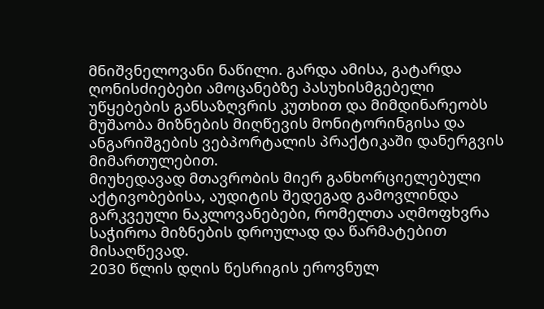მნიშვნელოვანი ნაწილი. გარდა ამისა, გატარდა ღონისძიებები ამოცანებზე პასუხისმგებელი უწყებების განსაზღვრის კუთხით და მიმდინარეობს მუშაობა მიზნების მიღწევის მონიტორინგისა და ანგარიშგების ვებპორტალის პრაქტიკაში დანერგვის მიმართულებით.
მიუხედავად მთავრობის მიერ განხორციელებული აქტივობებისა, აუდიტის შედეგად გამოვლინდა გარკვეული ნაკლოვანებები, რომელთა აღმოფხვრა საჭიროა მიზნების დროულად და წარმატებით მისაღწევად.
2030 წლის დღის წესრიგის ეროვნულ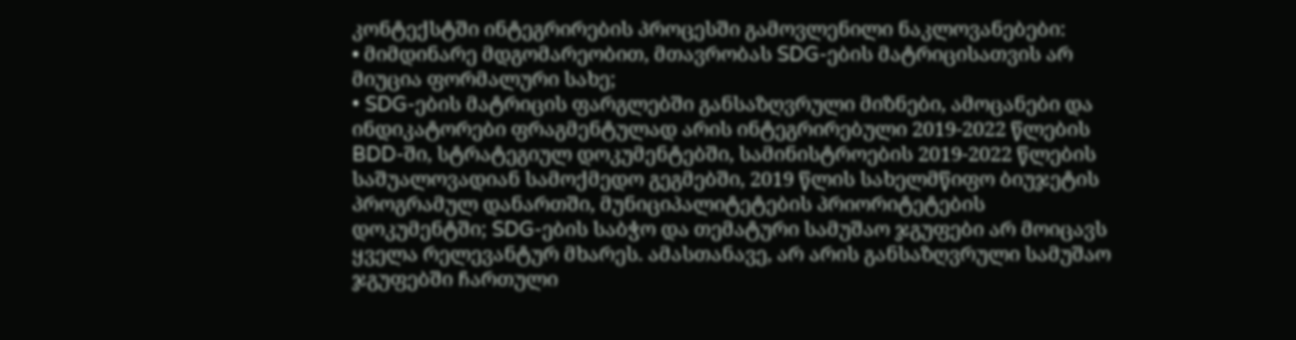კონტექსტში ინტეგრირების პროცესში გამოვლენილი ნაკლოვანებები:
• მიმდინარე მდგომარეობით, მთავრობას SDG-ების მატრიცისათვის არ მიუცია ფორმალური სახე;
• SDG-ების მატრიცის ფარგლებში განსაზღვრული მიზნები, ამოცანები და ინდიკატორები ფრაგმენტულად არის ინტეგრირებული 2019-2022 წლების BDD-ში, სტრატეგიულ დოკუმენტებში, სამინისტროების 2019-2022 წლების საშუალოვადიან სამოქმედო გეგმებში, 2019 წლის სახელმწიფო ბიუჯეტის პროგრამულ დანართში, მუნიციპალიტეტების პრიორიტეტების დოკუმენტში; SDG-ების საბჭო და თემატური სამუშაო ჯგუფები არ მოიცავს ყველა რელევანტურ მხარეს. ამასთანავე, არ არის განსაზღვრული სამუშაო ჯგუფებში ჩართული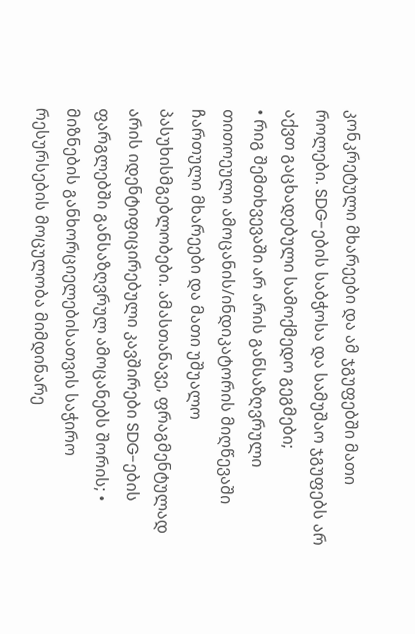კონკრეტული მხარეები და ამ ჯგუფებში მათი როლები. SDG-ების საბჭოსა და სამუშაო ჯგუფებს არ აქვთ გაცხადებული სამოქმედო გეგმები;
• რიგ შემთხვევაში არ არის განსაზღვრული თითოეული ამოცანის/ინდიკატორის მიღწევაში ჩართული მხარეები და მათი უშუალო პასუხისმგებლობები. ამასთანავე, ფრაგმენტულად არის იდენტიფიცირებული კავშირები SDG-ების ფარგლებში განსაზღვრულ ამოცანებს შორის; • მიზნების განხორციელებისათვის საჭირო რესურსების მოცულობა მიმდინარე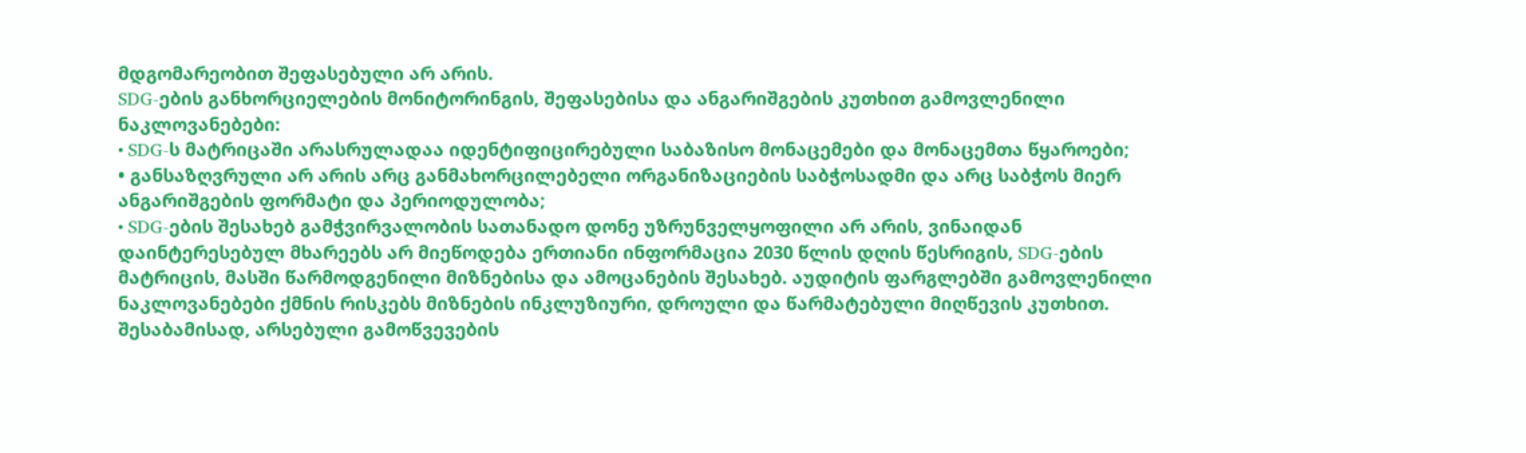მდგომარეობით შეფასებული არ არის.
SDG-ების განხორციელების მონიტორინგის, შეფასებისა და ანგარიშგების კუთხით გამოვლენილი ნაკლოვანებები:
• SDG-ს მატრიცაში არასრულადაა იდენტიფიცირებული საბაზისო მონაცემები და მონაცემთა წყაროები;
• განსაზღვრული არ არის არც განმახორცილებელი ორგანიზაციების საბჭოსადმი და არც საბჭოს მიერ ანგარიშგების ფორმატი და პერიოდულობა;
• SDG-ების შესახებ გამჭვირვალობის სათანადო დონე უზრუნველყოფილი არ არის, ვინაიდან დაინტერესებულ მხარეებს არ მიეწოდება ერთიანი ინფორმაცია 2030 წლის დღის წესრიგის, SDG-ების მატრიცის, მასში წარმოდგენილი მიზნებისა და ამოცანების შესახებ. აუდიტის ფარგლებში გამოვლენილი ნაკლოვანებები ქმნის რისკებს მიზნების ინკლუზიური, დროული და წარმატებული მიღწევის კუთხით. შესაბამისად, არსებული გამოწვევების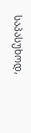საპასუხოდ,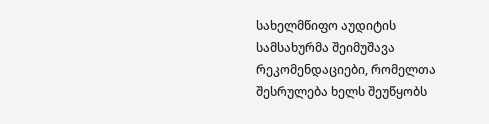სახელმწიფო აუდიტის სამსახურმა შეიმუშავა რეკომენდაციები, რომელთა შესრულება ხელს შეუწყობს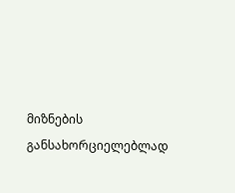მიზნების განსახორციელებლად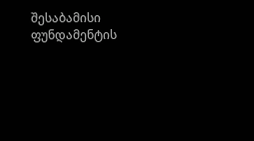შესაბამისი ფუნდამენტის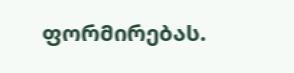ფორმირებას.